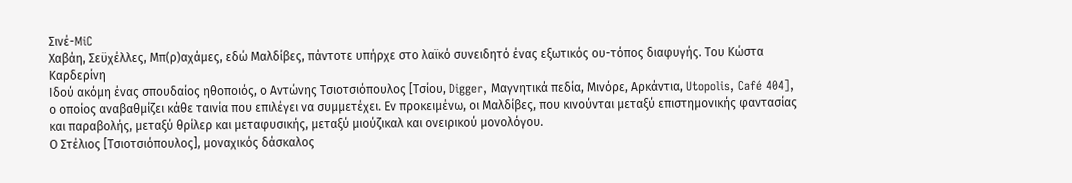Σινέ-MiC
Χαβάη, Σεϋχέλλες, Μπ(ρ)αχάμες, εδώ Μαλδίβες, πάντοτε υπήρχε στο λαϊκό συνειδητό ένας εξωτικός ου-τόπος διαφυγής. Του Κώστα Καρδερίνη
Ιδού ακόμη ένας σπουδαίος ηθοποιός, ο Αντώνης Τσιοτσιόπουλος [Τσίου, Digger, Μαγνητικά πεδία, Μινόρε, Αρκάντια, Utopolis, Café 404], ο οποίος αναβαθμίζει κάθε ταινία που επιλέγει να συμμετέχει. Εν προκειμένω, οι Μαλδίβες, που κινούνται μεταξύ επιστημονικής φαντασίας και παραβολής, μεταξύ θρίλερ και μεταφυσικής, μεταξύ μιούζικαλ και ονειρικού μονολόγου.
Ο Στέλιος [Τσιοτσιόπουλος], μοναχικός δάσκαλος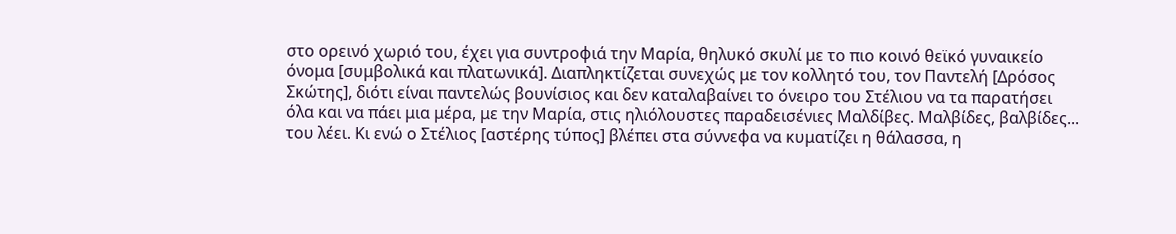στο ορεινό χωριό του, έχει για συντροφιά την Μαρία, θηλυκό σκυλί με το πιο κοινό θεϊκό γυναικείο όνομα [συμβολικά και πλατωνικά]. Διαπληκτίζεται συνεχώς με τον κολλητό του, τον Παντελή [Δρόσος Σκώτης], διότι είναι παντελώς βουνίσιος και δεν καταλαβαίνει το όνειρο του Στέλιου να τα παρατήσει όλα και να πάει μια μέρα, με την Μαρία, στις ηλιόλουστες παραδεισένιες Μαλδίβες. Μαλβίδες, βαλβίδες... του λέει. Κι ενώ ο Στέλιος [αστέρης τύπος] βλέπει στα σύννεφα να κυματίζει η θάλασσα, η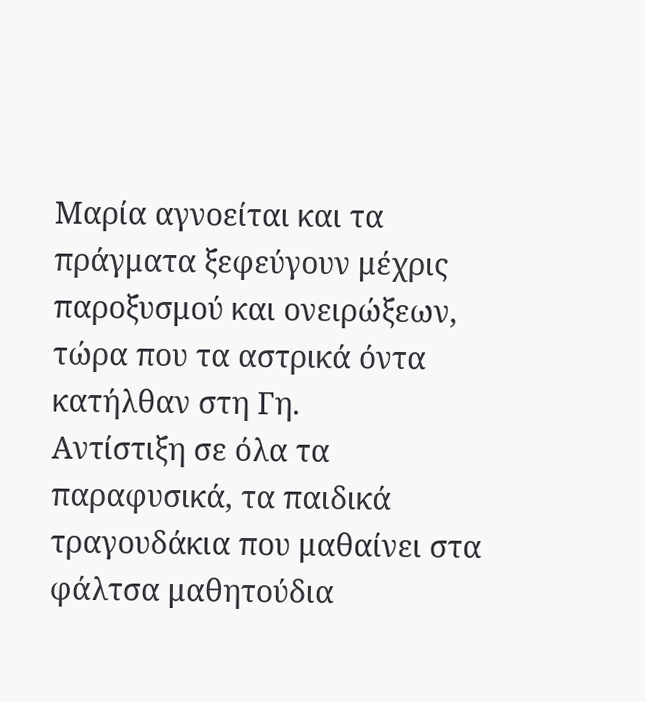Μαρία αγνοείται και τα πράγματα ξεφεύγουν μέχρις παροξυσμού και ονειρώξεων, τώρα που τα αστρικά όντα κατήλθαν στη Γη.
Αντίστιξη σε όλα τα παραφυσικά, τα παιδικά τραγουδάκια που μαθαίνει στα φάλτσα μαθητούδια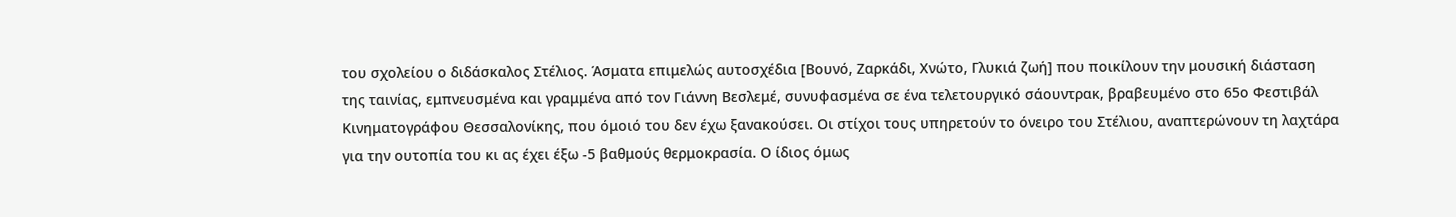του σχολείου ο διδάσκαλος Στέλιος. Άσματα επιμελώς αυτοσχέδια [Βουνό, Ζαρκάδι, Χνώτο, Γλυκιά ζωή] που ποικίλουν την μουσική διάσταση της ταινίας, εμπνευσμένα και γραμμένα από τον Γιάννη Βεσλεμέ, συνυφασμένα σε ένα τελετουργικό σάουντρακ, βραβευμένο στο 65ο Φεστιβάλ Κινηματογράφου Θεσσαλονίκης, που όμοιό του δεν έχω ξανακούσει. Οι στίχοι τους υπηρετούν το όνειρο του Στέλιου, αναπτερώνουν τη λαχτάρα για την ουτοπία του κι ας έχει έξω -5 βαθμούς θερμοκρασία. Ο ίδιος όμως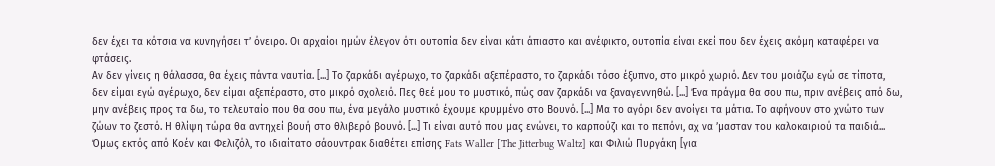δεν έχει τα κότσια να κυνηγήσει τ’ όνειρο. Οι αρχαίοι ημών έλεγον ότι ουτοπία δεν είναι κάτι άπιαστο και ανέφικτο, ουτοπία είναι εκεί που δεν έχεις ακόμη καταφέρει να φτάσεις.
Αν δεν γίνεις η θάλασσα, θα έχεις πάντα ναυτία. [...] Το ζαρκάδι αγέρωχο, το ζαρκάδι αξεπέραστο, το ζαρκάδι τόσο έξυπνο, στο μικρό χωριό. Δεν του μοιάζω εγώ σε τίποτα, δεν είμαι εγώ αγέρωχο, δεν είμαι αξεπέραστο, στο μικρό σχολειό. Πες θεέ μου το μυστικό, πώς σαν ζαρκάδι να ξαναγεννηθώ. [...] Ένα πράγμα θα σου πω, πριν ανέβεις από δω, μην ανέβεις προς τα δω, το τελευταίο που θα σου πω, ένα μεγάλο μυστικό έχουμε κρυμμένο στο Βουνό. [...] Μα το αγόρι δεν ανοίγει τα μάτια. Το αφήνουν στο χνώτο των ζώων το ζεστό. Η θλίψη τώρα θα αντηχεί βουή στο θλιβερό βουνό. [...] Τι είναι αυτό που μας ενώνει, το καρπούζι και το πεπόνι, αχ να ’μασταν του καλοκαιριού τα παιδιά... Όμως εκτός από Κοέν και Φελιζόλ, το ιδιαίτατο σάουντρακ διαθέτει επίσης Fats Waller [The Jitterbug Waltz] και Φιλιώ Πυργάκη [για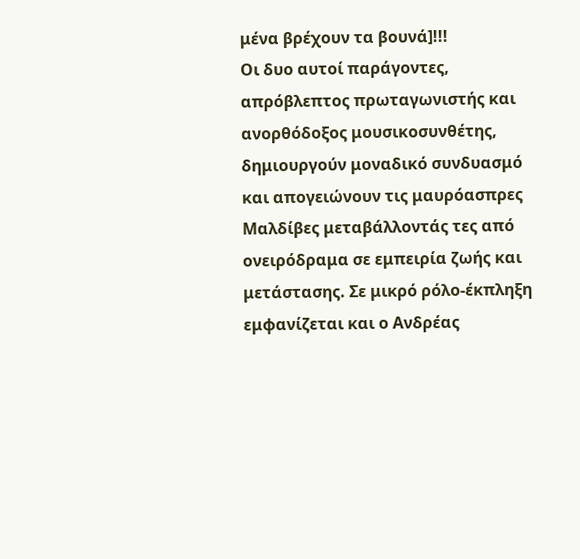μένα βρέχουν τα βουνά]!!!
Οι δυο αυτοί παράγοντες, απρόβλεπτος πρωταγωνιστής και ανορθόδοξος μουσικοσυνθέτης, δημιουργούν μοναδικό συνδυασμό και απογειώνουν τις μαυρόασπρες Μαλδίβες μεταβάλλοντάς τες από ονειρόδραμα σε εμπειρία ζωής και μετάστασης. Σε μικρό ρόλο-έκπληξη εμφανίζεται και ο Ανδρέας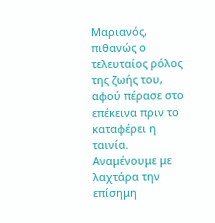Μαριανός, πιθανώς ο τελευταίος ρόλος της ζωής του, αφού πέρασε στο επέκεινα πριν το καταφέρει η ταινία. Αναμένουμε με λαχτάρα την επίσημη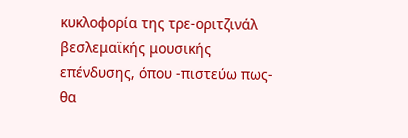κυκλοφορία της τρε-οριτζινάλ βεσλεμαϊκής μουσικής επένδυσης, όπου -πιστεύω πως- θα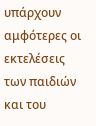υπάρχουν αμφότερες οι εκτελέσεις των παιδιών και του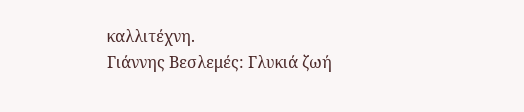καλλιτέχνη.
Γιάννης Βεσλεμές: Γλυκιά ζωή